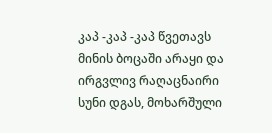კაპ -კაპ -კაპ წვეთავს მინის ბოცაში არაყი და ირგვლივ რაღაცნაირი სუნი დგას, მოხარშული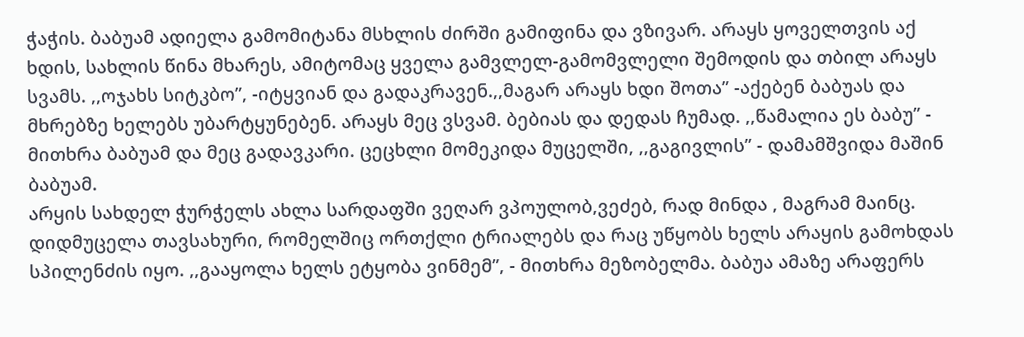ჭაჭის. ბაბუამ ადიელა გამომიტანა მსხლის ძირში გამიფინა და ვზივარ. არაყს ყოველთვის აქ ხდის, სახლის წინა მხარეს, ამიტომაც ყველა გამვლელ-გამომვლელი შემოდის და თბილ არაყს სვამს. ,,ოჯახს სიტკბო”, -იტყვიან და გადაკრავენ.,,მაგარ არაყს ხდი შოთა” -აქებენ ბაბუას და მხრებზე ხელებს უბარტყუნებენ. არაყს მეც ვსვამ. ბებიას და დედას ჩუმად. ,,წამალია ეს ბაბუ” - მითხრა ბაბუამ და მეც გადავკარი. ცეცხლი მომეკიდა მუცელში, ,,გაგივლის” - დამამშვიდა მაშინ ბაბუამ.
არყის სახდელ ჭურჭელს ახლა სარდაფში ვეღარ ვპოულობ,ვეძებ, რად მინდა , მაგრამ მაინც.
დიდმუცელა თავსახური, რომელშიც ორთქლი ტრიალებს და რაც უწყობს ხელს არაყის გამოხდას სპილენძის იყო. ,,გააყოლა ხელს ეტყობა ვინმემ”, - მითხრა მეზობელმა. ბაბუა ამაზე არაფერს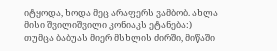იტყოდა, ხოდა მეც არაფერს ვამბობ. ახლა მისი შვილიშვილი კონიაკს ეტანება:)
თუმცა ბაბუას მიერ მსხლის ძირში, მიწაში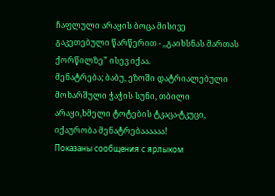ჩაფლული არაყის ბოცა მისივე გაკეთებული წარწერით - ,,გაიხსნას მართას ქორწილზე” ისევ იქაა.
მენატრება; ბაბუ, ეზოში დატრიალებული მოხარშული ჭაჭის სუნი, თბილი არაყი,ხმელი ტოტების ტკაცა-ტკუცი, იქაურობა მენატრებაააააა!
Показаны сообщения с ярлыком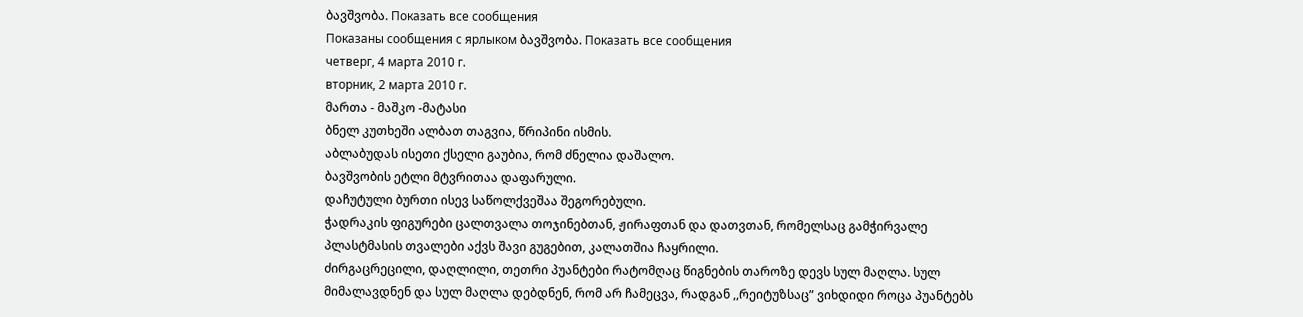ბავშვობა. Показать все сообщения
Показаны сообщения с ярлыком ბავშვობა. Показать все сообщения
четверг, 4 марта 2010 г.
вторник, 2 марта 2010 г.
მართა - მაშკო -მატასი
ბნელ კუთხეში ალბათ თაგვია, წრიპინი ისმის.
აბლაბუდას ისეთი ქსელი გაუბია, რომ ძნელია დაშალო.
ბავშვობის ეტლი მტვრითაა დაფარული.
დაჩუტული ბურთი ისევ საწოლქვეშაა შეგორებული.
ჭადრაკის ფიგურები ცალთვალა თოჯინებთან, ჟირაფთან და დათვთან, რომელსაც გამჭირვალე პლასტმასის თვალები აქვს შავი გუგებით, კალათშია ჩაყრილი.
ძირგაცრეცილი, დაღლილი, თეთრი პუანტები რატომღაც წიგნების თაროზე დევს სულ მაღლა. სულ მიმალავდნენ და სულ მაღლა დებდნენ, რომ არ ჩამეცვა, რადგან ,,რეიტუზსაც” ვიხდიდი როცა პუანტებს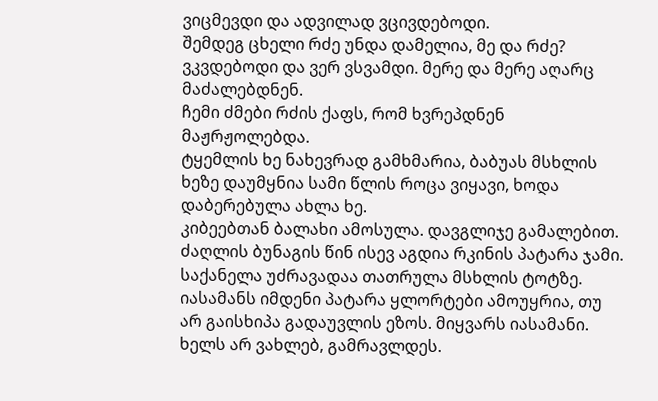ვიცმევდი და ადვილად ვცივდებოდი.
შემდეგ ცხელი რძე უნდა დამელია, მე და რძე? ვკვდებოდი და ვერ ვსვამდი. მერე და მერე აღარც მაძალებდნენ.
ჩემი ძმები რძის ქაფს, რომ ხვრეპდნენ მაჟრჟოლებდა.
ტყემლის ხე ნახევრად გამხმარია, ბაბუას მსხლის ხეზე დაუმყნია სამი წლის როცა ვიყავი, ხოდა დაბერებულა ახლა ხე.
კიბეებთან ბალახი ამოსულა. დავგლიჯე გამალებით.
ძაღლის ბუნაგის წინ ისევ აგდია რკინის პატარა ჯამი.
საქანელა უძრავადაა თათრულა მსხლის ტოტზე.
იასამანს იმდენი პატარა ყლორტები ამოუყრია, თუ არ გაისხიპა გადაუვლის ეზოს. მიყვარს იასამანი. ხელს არ ვახლებ, გამრავლდეს.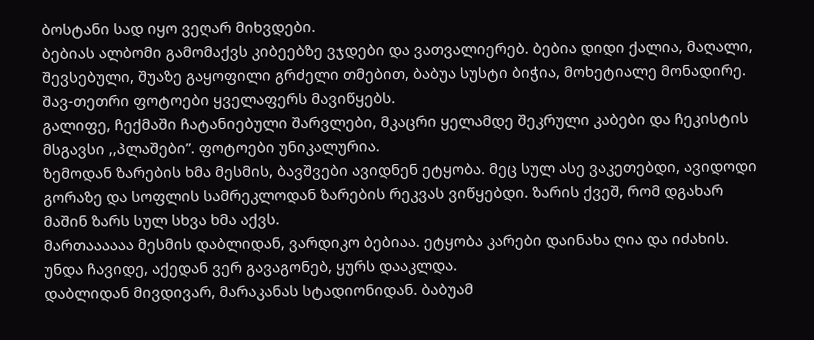ბოსტანი სად იყო ვეღარ მიხვდები.
ბებიას ალბომი გამომაქვს კიბეებზე ვჯდები და ვათვალიერებ. ბებია დიდი ქალია, მაღალი, შევსებული, შუაზე გაყოფილი გრძელი თმებით, ბაბუა სუსტი ბიჭია, მოხეტიალე მონადირე. შავ-თეთრი ფოტოები ყველაფერს მავიწყებს.
გალიფე, ჩექმაში ჩატანიებული შარვლები, მკაცრი ყელამდე შეკრული კაბები და ჩეკისტის მსგავსი ,,პლაშები”. ფოტოები უნიკალურია.
ზემოდან ზარების ხმა მესმის, ბავშვები ავიდნენ ეტყობა. მეც სულ ასე ვაკეთებდი, ავიდოდი გორაზე და სოფლის სამრეკლოდან ზარების რეკვას ვიწყებდი. ზარის ქვეშ, რომ დგახარ მაშინ ზარს სულ სხვა ხმა აქვს.
მართაააააა მესმის დაბლიდან, ვარდიკო ბებიაა. ეტყობა კარები დაინახა ღია და იძახის. უნდა ჩავიდე, აქედან ვერ გავაგონებ, ყურს დააკლდა.
დაბლიდან მივდივარ, მარაკანას სტადიონიდან. ბაბუამ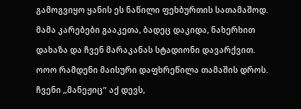გამოგვიყო ყანის ეს ნაწილი ფეხბურთის სათამაშოდ. მამა კარებები გააკეთა, ბადეც დაკიდა, ნახერხით დახაზა და ჩვენ მარაკანას სტადიონი დავარქვით.
ოოო რამდენი მაისური დაფხრეწილა თამაშის დროს.
ჩვენი ,,მანეჟიც” აქ დევს,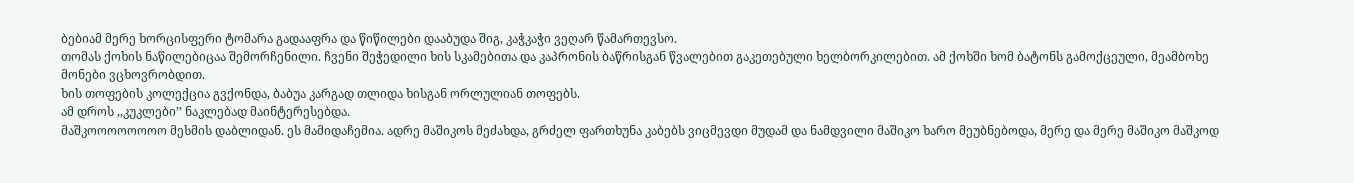ბებიამ მერე ხორცისფერი ტომარა გადააფრა და წიწილები დააბუდა შიგ, კაჭკაჭი ვეღარ წამართევსო.
თომას ქოხის ნაწილებიცაა შემორჩენილი. ჩვენი შეჭედილი ხის სკამებითა და კაპრონის ბაწრისგან წვალებით გაკეთებული ხელბორკილებით. ამ ქოხში ხომ ბატონს გამოქცეული, მეამბოხე მონები ვცხოვრობდით.
ხის თოფების კოლექცია გვქონდა, ბაბუა კარგად თლიდა ხისგან ორლულიან თოფებს.
ამ დროს ,,კუკლები’’ ნაკლებად მაინტერესებდა.
მაშკოოოოოოოო მესმის დაბლიდან. ეს მამიდაჩემია. ადრე მაშიკოს მეძახდა, გრძელ ფართხუნა კაბებს ვიცმევდი მუდამ და ნამდვილი მაშიკო ხარო მეუბნებოდა, მერე და მერე მაშიკო მაშკოდ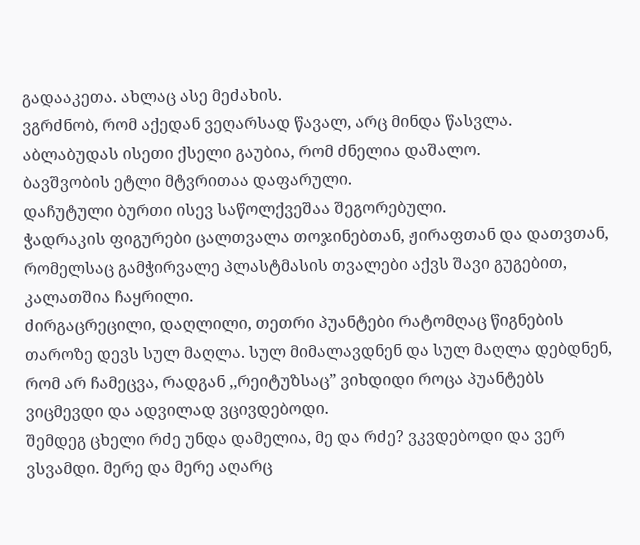გადააკეთა. ახლაც ასე მეძახის.
ვგრძნობ, რომ აქედან ვეღარსად წავალ, არც მინდა წასვლა.
აბლაბუდას ისეთი ქსელი გაუბია, რომ ძნელია დაშალო.
ბავშვობის ეტლი მტვრითაა დაფარული.
დაჩუტული ბურთი ისევ საწოლქვეშაა შეგორებული.
ჭადრაკის ფიგურები ცალთვალა თოჯინებთან, ჟირაფთან და დათვთან, რომელსაც გამჭირვალე პლასტმასის თვალები აქვს შავი გუგებით, კალათშია ჩაყრილი.
ძირგაცრეცილი, დაღლილი, თეთრი პუანტები რატომღაც წიგნების თაროზე დევს სულ მაღლა. სულ მიმალავდნენ და სულ მაღლა დებდნენ, რომ არ ჩამეცვა, რადგან ,,რეიტუზსაც” ვიხდიდი როცა პუანტებს ვიცმევდი და ადვილად ვცივდებოდი.
შემდეგ ცხელი რძე უნდა დამელია, მე და რძე? ვკვდებოდი და ვერ ვსვამდი. მერე და მერე აღარც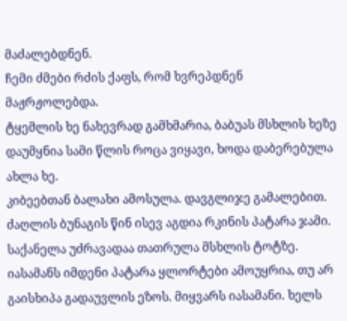მაძალებდნენ.
ჩემი ძმები რძის ქაფს, რომ ხვრეპდნენ მაჟრჟოლებდა.
ტყემლის ხე ნახევრად გამხმარია, ბაბუას მსხლის ხეზე დაუმყნია სამი წლის როცა ვიყავი, ხოდა დაბერებულა ახლა ხე.
კიბეებთან ბალახი ამოსულა. დავგლიჯე გამალებით.
ძაღლის ბუნაგის წინ ისევ აგდია რკინის პატარა ჯამი.
საქანელა უძრავადაა თათრულა მსხლის ტოტზე.
იასამანს იმდენი პატარა ყლორტები ამოუყრია, თუ არ გაისხიპა გადაუვლის ეზოს. მიყვარს იასამანი. ხელს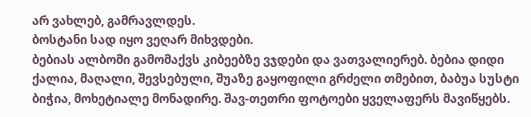არ ვახლებ, გამრავლდეს.
ბოსტანი სად იყო ვეღარ მიხვდები.
ბებიას ალბომი გამომაქვს კიბეებზე ვჯდები და ვათვალიერებ. ბებია დიდი ქალია, მაღალი, შევსებული, შუაზე გაყოფილი გრძელი თმებით, ბაბუა სუსტი ბიჭია, მოხეტიალე მონადირე. შავ-თეთრი ფოტოები ყველაფერს მავიწყებს.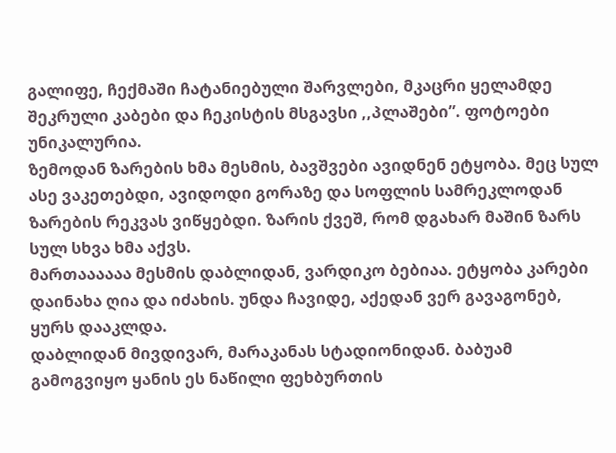გალიფე, ჩექმაში ჩატანიებული შარვლები, მკაცრი ყელამდე შეკრული კაბები და ჩეკისტის მსგავსი ,,პლაშები”. ფოტოები უნიკალურია.
ზემოდან ზარების ხმა მესმის, ბავშვები ავიდნენ ეტყობა. მეც სულ ასე ვაკეთებდი, ავიდოდი გორაზე და სოფლის სამრეკლოდან ზარების რეკვას ვიწყებდი. ზარის ქვეშ, რომ დგახარ მაშინ ზარს სულ სხვა ხმა აქვს.
მართაააააა მესმის დაბლიდან, ვარდიკო ბებიაა. ეტყობა კარები დაინახა ღია და იძახის. უნდა ჩავიდე, აქედან ვერ გავაგონებ, ყურს დააკლდა.
დაბლიდან მივდივარ, მარაკანას სტადიონიდან. ბაბუამ გამოგვიყო ყანის ეს ნაწილი ფეხბურთის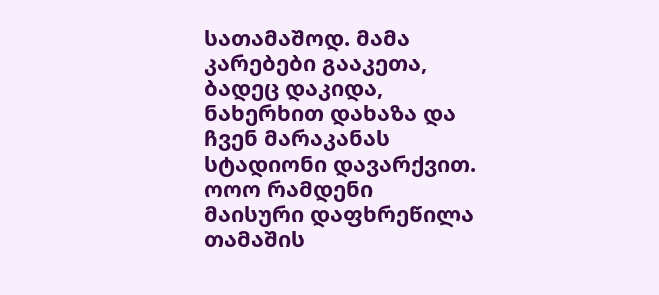სათამაშოდ. მამა კარებები გააკეთა, ბადეც დაკიდა, ნახერხით დახაზა და ჩვენ მარაკანას სტადიონი დავარქვით.
ოოო რამდენი მაისური დაფხრეწილა თამაშის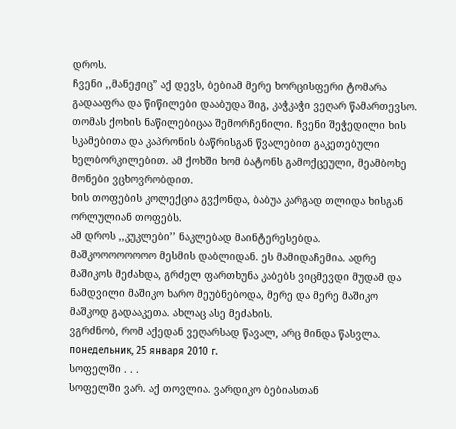დროს.
ჩვენი ,,მანეჟიც” აქ დევს, ბებიამ მერე ხორცისფერი ტომარა გადააფრა და წიწილები დააბუდა შიგ, კაჭკაჭი ვეღარ წამართევსო.
თომას ქოხის ნაწილებიცაა შემორჩენილი. ჩვენი შეჭედილი ხის სკამებითა და კაპრონის ბაწრისგან წვალებით გაკეთებული ხელბორკილებით. ამ ქოხში ხომ ბატონს გამოქცეული, მეამბოხე მონები ვცხოვრობდით.
ხის თოფების კოლექცია გვქონდა, ბაბუა კარგად თლიდა ხისგან ორლულიან თოფებს.
ამ დროს ,,კუკლები’’ ნაკლებად მაინტერესებდა.
მაშკოოოოოოოო მესმის დაბლიდან. ეს მამიდაჩემია. ადრე მაშიკოს მეძახდა, გრძელ ფართხუნა კაბებს ვიცმევდი მუდამ და ნამდვილი მაშიკო ხარო მეუბნებოდა, მერე და მერე მაშიკო მაშკოდ გადააკეთა. ახლაც ასე მეძახის.
ვგრძნობ, რომ აქედან ვეღარსად წავალ, არც მინდა წასვლა.
понедельник, 25 января 2010 г.
სოფელში . . .
სოფელში ვარ. აქ თოვლია. ვარდიკო ბებიასთან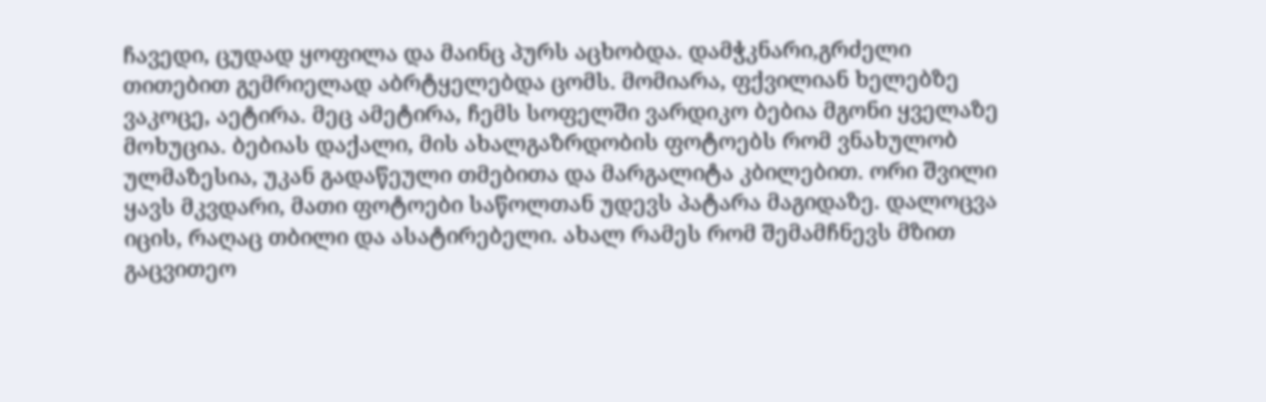ჩავედი, ცუდად ყოფილა და მაინც პურს აცხობდა. დამჭკნარი,გრძელი თითებით გემრიელად აბრტყელებდა ცომს. მომიარა, ფქვილიან ხელებზე ვაკოცე, აეტირა. მეც ამეტირა, ჩემს სოფელში ვარდიკო ბებია მგონი ყველაზე მოხუცია. ბებიას დაქალი, მის ახალგაზრდობის ფოტოებს რომ ვნახულობ ულმაზესია, უკან გადაწეული თმებითა და მარგალიტა კბილებით. ორი შვილი ყავს მკვდარი, მათი ფოტოები საწოლთან უდევს პატარა მაგიდაზე. დალოცვა იცის, რაღაც თბილი და ასატირებელი. ახალ რამეს რომ შემამჩნევს მზით გაცვითეო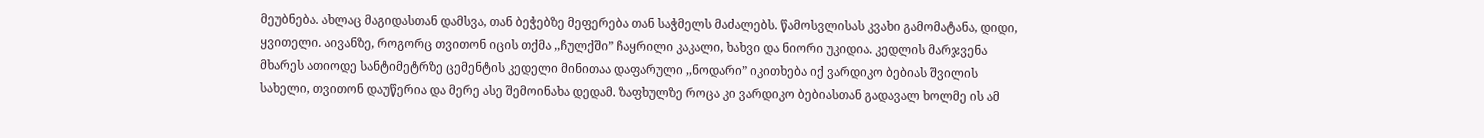მეუბნება. ახლაც მაგიდასთან დამსვა, თან ბეჭებზე მეფერება თან საჭმელს მაძალებს. წამოსვლისას კვახი გამომატანა, დიდი, ყვითელი. აივანზე, როგორც თვითონ იცის თქმა ,,ჩულქში” ჩაყრილი კაკალი, ხახვი და ნიორი უკიდია. კედლის მარჯვენა მხარეს ათიოდე სანტიმეტრზე ცემენტის კედელი მინითაა დაფარული ,,ნოდარი” იკითხება იქ ვარდიკო ბებიას შვილის სახელი, თვითონ დაუწერია და მერე ასე შემოინახა დედამ. ზაფხულზე როცა კი ვარდიკო ბებიასთან გადავალ ხოლმე ის ამ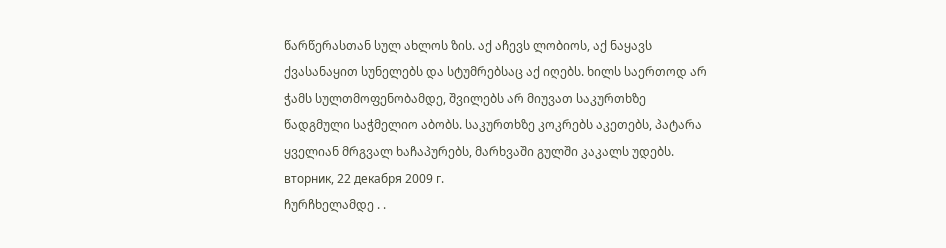წარწერასთან სულ ახლოს ზის. აქ აჩევს ლობიოს, აქ ნაყავს ქვასანაყით სუნელებს და სტუმრებსაც აქ იღებს. ხილს საერთოდ არ ჭამს სულთმოფენობამდე, შვილებს არ მიუვათ საკურთხზე წადგმული საჭმელიო აბობს. საკურთხზე კოკრებს აკეთებს, პატარა ყველიან მრგვალ ხაჩაპურებს, მარხვაში გულში კაკალს უდებს.
вторник, 22 декабря 2009 г.
ჩურჩხელამდე . .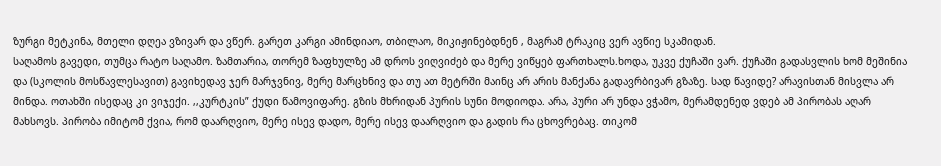ზურგი მეტკინა, მთელი დღეა ვზივარ და ვწერ. გარეთ კარგი ამინდიაო, თბილაო, მიკიჟინებდნენ , მაგრამ ტრაკიც ვერ ავწიე სკამიდან.
საღამოს გავედი, თუმცა რატო საღამო. ზამთარია, თორემ ზაფხულზე ამ დროს ვიღვიძებ და მერე ვიწყებ ფართხალს.ხოდა, უკვე ქუჩაში ვარ. ქუჩაში გადასვლის ხომ მეშინია და (სკოლის მოსწავლესავით) გავიხედავ ჯერ მარჯვნივ, მერე მარცხნივ და თუ ათ მეტრში მაინც არ არის მანქანა გადავრბივარ გზაზე. სად წავიდე? არავისთან მისვლა არ მინდა. ოთახში ისედაც კი ვიჯექი. ,,კურტკის” ქუდი წამოვიფარე. გზის მხრიდან პურის სუნი მოდიოდა. არა, პური არ უნდა ვჭამო, მერამდენედ ვდებ ამ პირობას აღარ მახსოვს. პირობა იმიტომ ქვია, რომ დაარღვიო, მერე ისევ დადო, მერე ისევ დაარღვიო და გადის რა ცხოვრებაც. თიკომ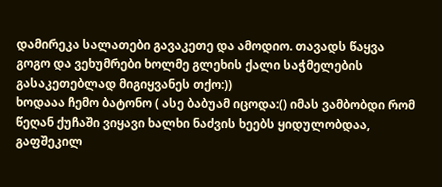დამირეკა სალათები გავაკეთე და ამოდიო. თავადს წაყვა გოგო და ვეხუმრები ხოლმე გლეხის ქალი საჭმელების გასაკეთებლად მიგიყვანეს თქო:))
ხოდააა ჩემო ბატონო ( ასე ბაბუამ იცოდა:() იმას ვამბობდი რომ წეღან ქუჩაში ვიყავი ხალხი ნაძვის ხეებს ყიდულობდაა, გაფშეკილ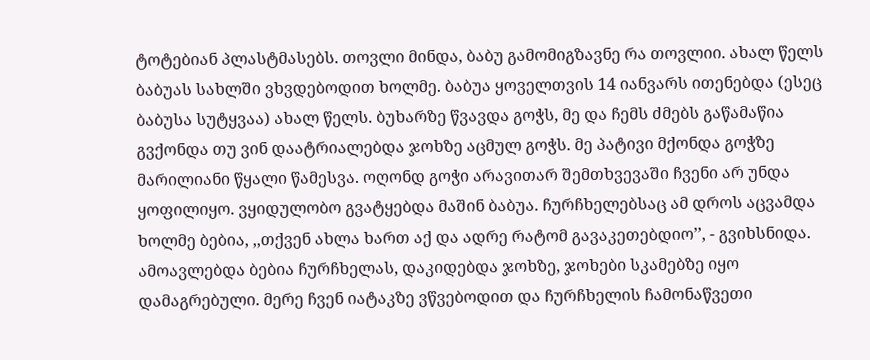ტოტებიან პლასტმასებს. თოვლი მინდა, ბაბუ გამომიგზავნე რა თოვლიი. ახალ წელს ბაბუას სახლში ვხვდებოდით ხოლმე. ბაბუა ყოველთვის 14 იანვარს ითენებდა (ესეც ბაბუსა სუტყვაა) ახალ წელს. ბუხარზე წვავდა გოჭს, მე და ჩემს ძმებს გაწამაწია გვქონდა თუ ვინ დაატრიალებდა ჯოხზე აცმულ გოჭს. მე პატივი მქონდა გოჭზე მარილიანი წყალი წამესვა. ოღონდ გოჭი არავითარ შემთხვევაში ჩვენი არ უნდა ყოფილიყო. ვყიდულობო გვატყებდა მაშინ ბაბუა. ჩურჩხელებსაც ამ დროს აცვამდა ხოლმე ბებია, ,,თქვენ ახლა ხართ აქ და ადრე რატომ გავაკეთებდიო’’, - გვიხსნიდა. ამოავლებდა ბებია ჩურჩხელას, დაკიდებდა ჯოხზე, ჯოხები სკამებზე იყო დამაგრებული. მერე ჩვენ იატაკზე ვწვებოდით და ჩურჩხელის ჩამონაწვეთი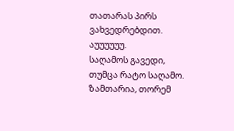თათარას პირს ვახვედრებდით. აუუუუუუ.
საღამოს გავედი, თუმცა რატო საღამო. ზამთარია, თორემ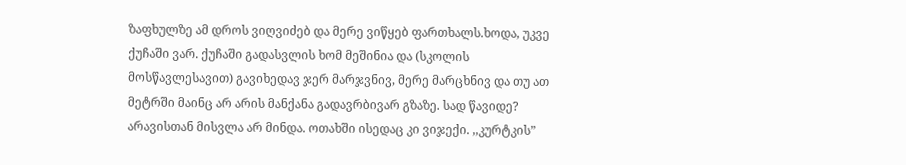ზაფხულზე ამ დროს ვიღვიძებ და მერე ვიწყებ ფართხალს.ხოდა, უკვე ქუჩაში ვარ. ქუჩაში გადასვლის ხომ მეშინია და (სკოლის მოსწავლესავით) გავიხედავ ჯერ მარჯვნივ, მერე მარცხნივ და თუ ათ მეტრში მაინც არ არის მანქანა გადავრბივარ გზაზე. სად წავიდე? არავისთან მისვლა არ მინდა. ოთახში ისედაც კი ვიჯექი. ,,კურტკის”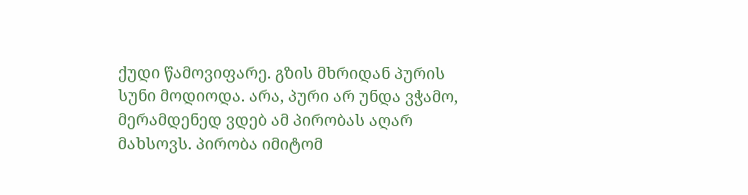ქუდი წამოვიფარე. გზის მხრიდან პურის სუნი მოდიოდა. არა, პური არ უნდა ვჭამო, მერამდენედ ვდებ ამ პირობას აღარ მახსოვს. პირობა იმიტომ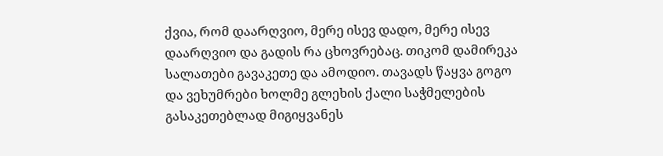ქვია, რომ დაარღვიო, მერე ისევ დადო, მერე ისევ დაარღვიო და გადის რა ცხოვრებაც. თიკომ დამირეკა სალათები გავაკეთე და ამოდიო. თავადს წაყვა გოგო და ვეხუმრები ხოლმე გლეხის ქალი საჭმელების გასაკეთებლად მიგიყვანეს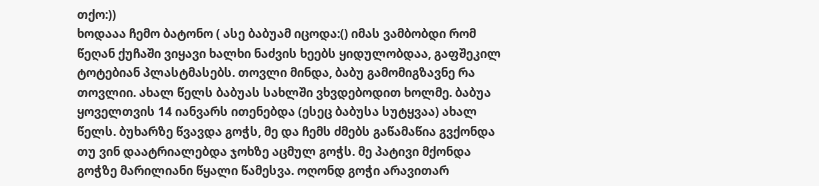თქო:))
ხოდააა ჩემო ბატონო ( ასე ბაბუამ იცოდა:() იმას ვამბობდი რომ წეღან ქუჩაში ვიყავი ხალხი ნაძვის ხეებს ყიდულობდაა, გაფშეკილ ტოტებიან პლასტმასებს. თოვლი მინდა, ბაბუ გამომიგზავნე რა თოვლიი. ახალ წელს ბაბუას სახლში ვხვდებოდით ხოლმე. ბაბუა ყოველთვის 14 იანვარს ითენებდა (ესეც ბაბუსა სუტყვაა) ახალ წელს. ბუხარზე წვავდა გოჭს, მე და ჩემს ძმებს გაწამაწია გვქონდა თუ ვინ დაატრიალებდა ჯოხზე აცმულ გოჭს. მე პატივი მქონდა გოჭზე მარილიანი წყალი წამესვა. ოღონდ გოჭი არავითარ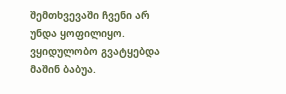შემთხვევაში ჩვენი არ უნდა ყოფილიყო. ვყიდულობო გვატყებდა მაშინ ბაბუა.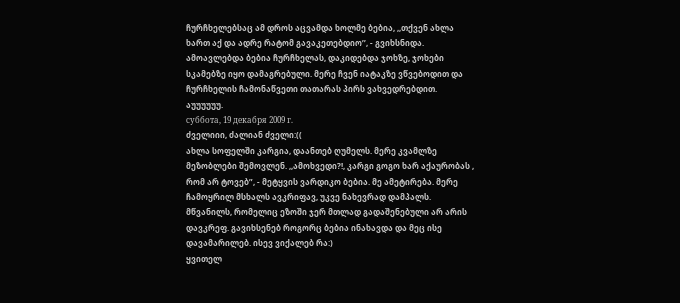ჩურჩხელებსაც ამ დროს აცვამდა ხოლმე ბებია, ,,თქვენ ახლა ხართ აქ და ადრე რატომ გავაკეთებდიო’’, - გვიხსნიდა. ამოავლებდა ბებია ჩურჩხელას, დაკიდებდა ჯოხზე, ჯოხები სკამებზე იყო დამაგრებული. მერე ჩვენ იატაკზე ვწვებოდით და ჩურჩხელის ჩამონაწვეთი თათარას პირს ვახვედრებდით. აუუუუუუ.
суббота, 19 декабря 2009 г.
ძველიიი, ძალიან ძველი:((
ახლა სოფელში კარგია, დაანთებ ღუმელს. მერე კვამლზე მეზობლები შემოვლენ. ,,ამოხვედი?!, კარგი გოგო ხარ აქაურობას , რომ არ ტოვებ”, - მეტყვის ვარდიკო ბებია. მე ამეტირება. მერე ჩამოყრილ მსხალს ავკრიფავ, უკვე ნახევრად დამპალს. მწვანილს, რომელიც ეზოში ჯერ მთლად გადაშენებული არ არის დავკრეფ. გავიხსენებ როგორც ბებია ინახავდა და მეც ისე დავამარილებ. ისევ ვიქალებ რა:)
ყვითელ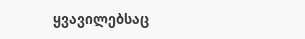ყვავილებსაც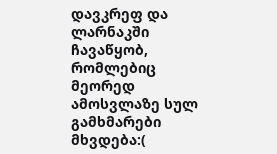დავკრეფ და ლარნაკში ჩავაწყობ, რომლებიც მეორედ ამოსვლაზე სულ გამხმარები მხვდება:(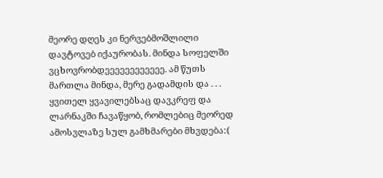მეორე დღეს კი ნერვებმოშლილი დავტოვებ იქაურობას. მინდა სოფელში ვცხოვრობდეეეეეეეეეეეე. ამ წუთს მართლა მინდა, მერე გადამდის და . . .
ყვითელ ყვავილებსაც დავკრეფ და ლარნაკში ჩავაწყობ, რომლებიც მეორედ ამოსვლაზე სულ გამხმარები მხვდება:(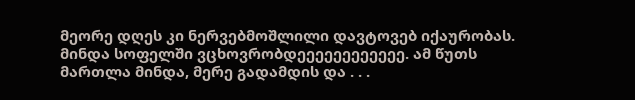მეორე დღეს კი ნერვებმოშლილი დავტოვებ იქაურობას. მინდა სოფელში ვცხოვრობდეეეეეეეეეეეე. ამ წუთს მართლა მინდა, მერე გადამდის და . . .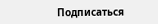Подписаться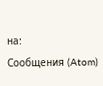на:
Сообщения (Atom)